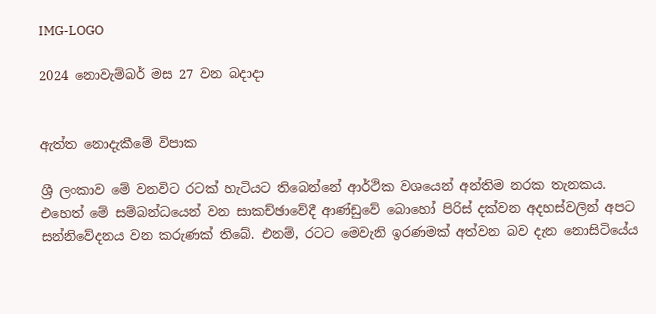IMG-LOGO

2024 නොවැම්බර් මස 27 වන බදාදා


ඇත්ත නොදැකීමේ විපාක

ශ්‍රී ලංකාව මේ වනවිට රටක් හැටියට තිබෙන්නේ ආර්ථික වශයෙන් අන්තිම නරක තැනකය. එහෙත් මේ සම්බන්ධයෙන් වන සාකච්ඡාවේදී ආණ්ඩුවේ බොහෝ පිරිස් දක්වන අදහස්වලින් අපට සන්නිවේදනය වන කරුණක් තිබේ. එනම්, රටට මෙවැනි ඉරණමක් අත්වන බව දැන නොසිටියේය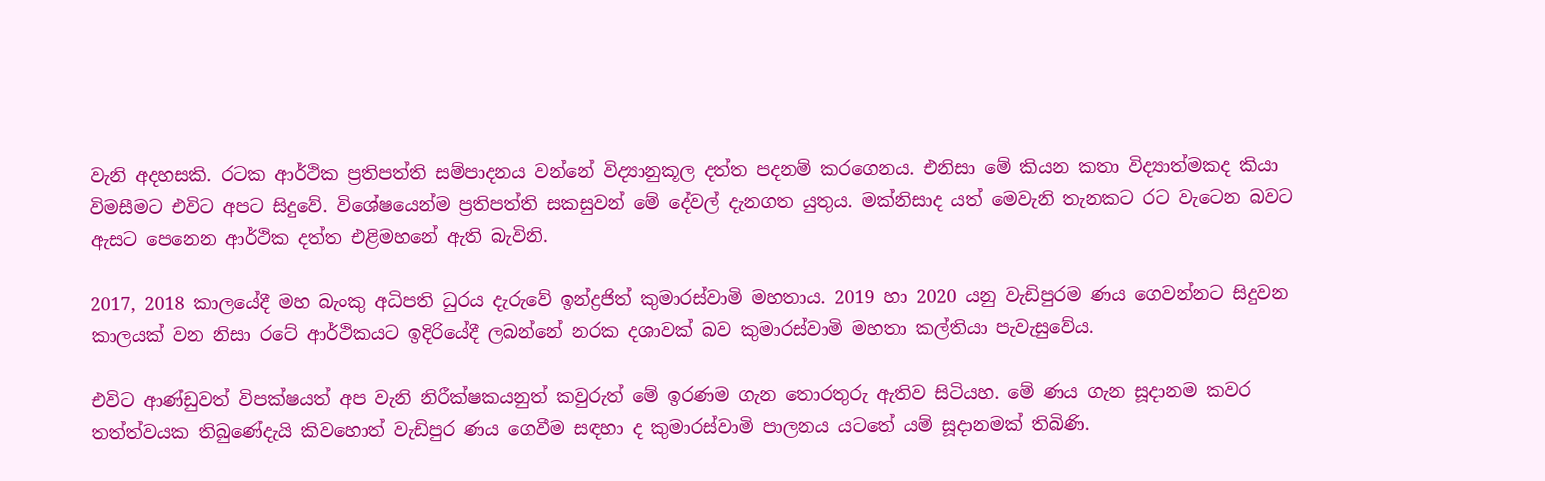වැනි අදහසකි. රටක ආර්ථික ප්‍රතිපත්ති සම්පාදනය වන්නේ විද්‍යානුකූල දත්ත පදනම් කරගෙනය. එනිසා මේ කියන කතා විද්‍යාත්මකද කියා විමසීමට එවිට අපට සිදුවේ. විශේෂයෙන්ම ප්‍රතිපත්ති සකසුවන් මේ දේවල් දැනගත යුතුය. මක්නිසාද යත් මෙවැනි තැනකට රට වැටෙන බවට ඇසට පෙනෙන ආර්ථික දත්ත එළිමහනේ ඇති බැවිනි.

2017, 2018 කාලයේදී මහ බැංකු අධිපති ධුරය දැරුවේ ඉන්ද්‍රජිත් කුමාරස්වාමි මහතාය. 2019 හා 2020 යනු වැඩිපුරම ණය ගෙවන්නට සිදුවන කාලයක් වන නිසා රටේ ආර්ථිකයට ඉදිරියේදී ලබන්නේ නරක දශාවක් බව කුමාරස්වාමි මහතා කල්තියා පැවැසුවේය.

එවිට ආණ්ඩුවත් විපක්ෂයත් අප වැනි නිරීක්ෂකයනුත් කවුරුත් මේ ඉරණම ගැන තොරතුරු ඇතිව සිටියහ. මේ ණය ගැන සූදානම කවර තත්ත්වයක තිබුණේදැයි කිවහොත් වැඩිපුර ණය ගෙවීම සඳහා ද කුමාරස්වාමි පාලනය යටතේ යම් සූදානමක් තිබිණි.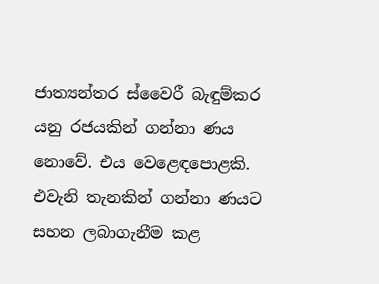ජාත්‍යන්තර ස්වෛරී බැඳුම්කර යනු රජයකින් ගන්නා ණය නොවේ. එය වෙළෙඳපොළකි. එවැනි තැනකින් ගන්නා ණයට සහන ලබාගැනීම කළ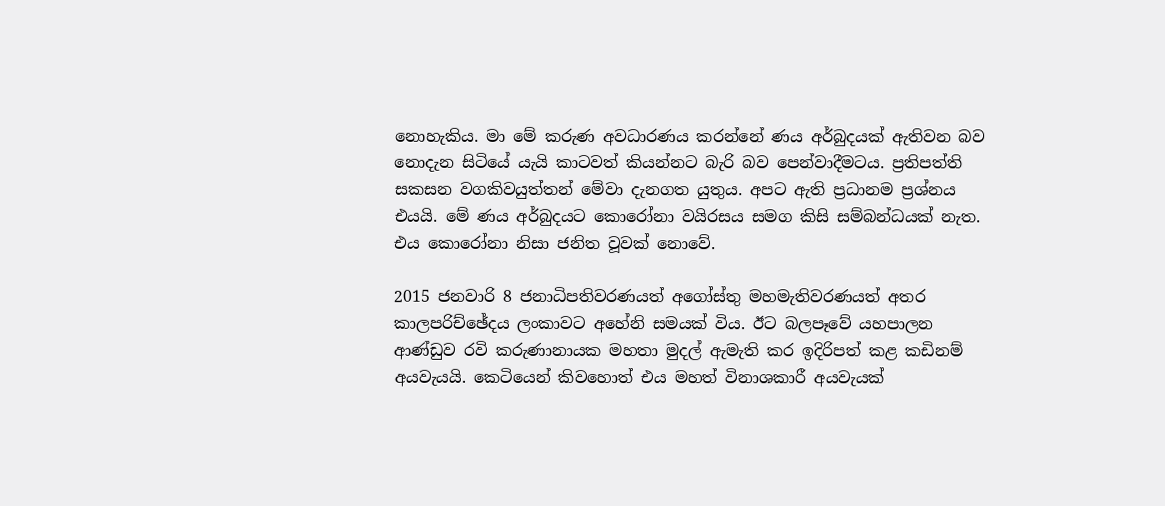නොහැකිය. මා මේ කරුණ අවධාරණය කරන්නේ ණය අර්බුදයක් ඇතිවන බව නොදැන සිටියේ යැයි කාටවත් කියන්නට බැරි බව පෙන්වාදීමටය. ප්‍රතිපත්ති සකසන වගකිවයුත්තන් මේවා දැනගත යුතුය. අපට ඇති ප්‍රධානම ප්‍රශ්නය එයයි. මේ ණය අර්බුදයට කොරෝනා වයිරසය සමග කිසි සම්බන්ධයක් නැත. එය කොරෝනා නිසා ජනිත වූවක් නොවේ.

2015 ජනවාරි 8 ජනාධිපතිවරණයත් අගෝස්තු මහමැතිවරණයත් අතර කාලපරිච්ඡේදය ලංකාවට අහේනි සමයක් විය. ඊට බලපෑවේ යහපාලන ආණ්ඩුව රවි කරුණානායක මහතා මුදල් ඇමැති කර ඉදිරිපත් කළ කඩිනම් අයවැයයි. කෙටියෙන් කිවහොත් එය මහත් විනාශකාරී අයවැයක්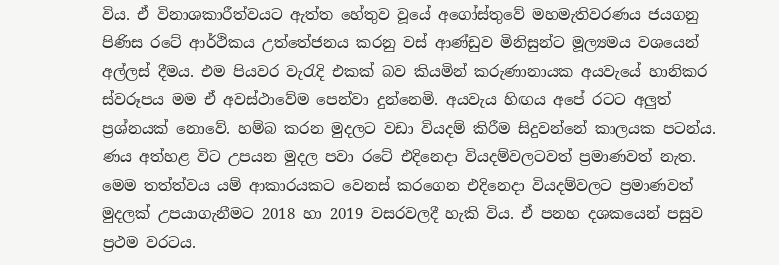විය. ඒ විනාශකාරීත්වයට ඇත්ත හේතුව වූයේ අගෝස්තුවේ මහමැතිවරණය ජයගනු පිණිස රටේ ආර්ථිකය උත්තේජනය කරනු වස් ආණ්ඩුව මිනිසුන්ට මූල්‍යමය වශයෙන් අල්ලස් දීමය. එම පියවර වැරැදි එකක් බව කියමින් කරුණානායක අයවැයේ හානිකර ස්වරූපය මම ඒ අවස්ථාවේම පෙන්වා දුන්නෙමි. අයවැය හිඟය අපේ රටට අලුත් ප්‍රශ්නයක් නොවේ. හම්බ කරන මුදලට වඩා වියදම් කිරීම සිදුවන්නේ කාලයක පටන්ය. ණය අත්හළ විට උපයන මුදල පවා රටේ එදිනෙදා වියදම්වලටවත් ප්‍රමාණවත් නැත. මෙම තත්ත්වය යම් ආකාරයකට වෙනස් කරගෙන එදිනෙදා වියදම්වලට ප්‍රමාණවත් මුදලක් උපයාගැනීමට 2018 හා 2019 වසරවලදී හැකි විය. ඒ පනහ දශකයෙන් පසුව ප්‍රථම වරටය.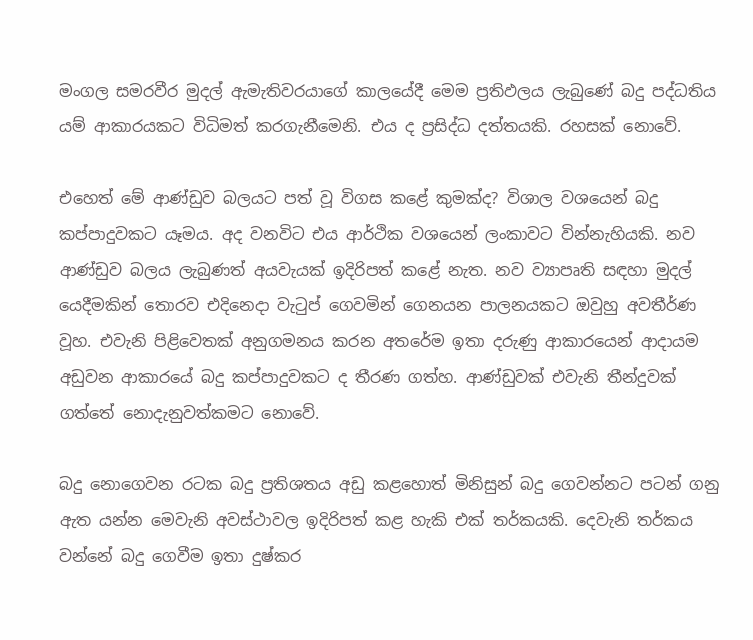මංගල සමරවීර මුදල් ඇමැතිවරයාගේ කාලයේදී මෙම ප්‍රතිඵලය ලැබුණේ බදු පද්ධතිය යම් ආකාරයකට විධිමත් කරගැනීමෙනි. එය ද ප්‍රසිද්ධ දත්තයකි. රහසක් නොවේ.

එහෙත් මේ ආණ්ඩුව බලයට පත් වූ විගස කළේ කුමක්ද? විශාල වශයෙන් බදු කප්පාදුවකට යෑමය. අද වනවිට එය ආර්ථික වශයෙන් ලංකාවට වින්නැහියකි. නව ආණ්ඩුව බලය ලැබුණත් අයවැයක් ඉදිරිපත් කළේ නැත. නව ව්‍යාපෘති සඳහා මුදල් යෙදීමකින් තොරව එදිනෙදා වැටුප් ගෙවමින් ගෙනයන පාලනයකට ඔවුහු අවතීර්ණ වූහ. එවැනි පිළිවෙතක් අනුගමනය කරන අතරේම ඉතා දරුණු ආකාරයෙන් ආදායම අඩුවන ආකාරයේ බදු කප්පාදුවකට ද තීරණ ගත්හ. ආණ්ඩුවක් එවැනි තීන්දුවක් ගත්තේ නොදැනුවත්කමට නොවේ.

බදු නොගෙවන රටක බදු ප්‍රතිශතය අඩු කළහොත් මිනිසුන් බදු ගෙවන්නට පටන් ගනු ඇත යන්න මෙවැනි අවස්ථාවල ඉදිරිපත් කළ හැකි එක් තර්කයකි. දෙවැනි තර්කය වන්නේ බදු ගෙවීම ඉතා දුෂ්කර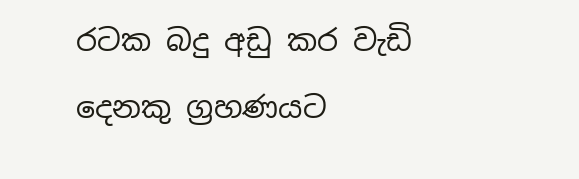රටක බදු අඩු කර වැඩි දෙනකු ග්‍රහණයට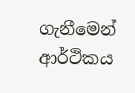ගැනීමෙන් ආර්ථිකය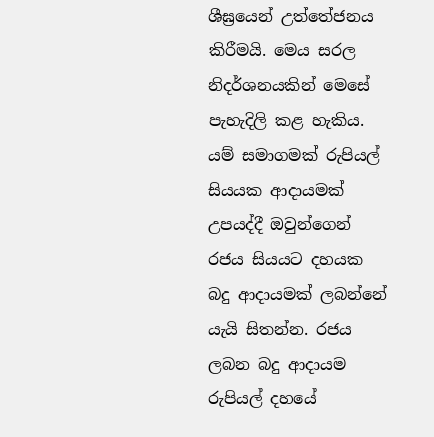ශීඝ්‍රයෙන් උත්තේජනය කිරීමයි. මෙය සරල නිදර්ශනයකින් මෙසේ පැහැදිලි කළ හැකිය. යම් සමාගමක් රුපියල් සියයක ආදායමක් උපයද්දී ඔවුන්ගෙන් රජය සියයට දහයක බදු ආදායමක් ලබන්නේ යැයි සිතන්න. රජය ලබන බදු ආදායම රුපියල් දහයේ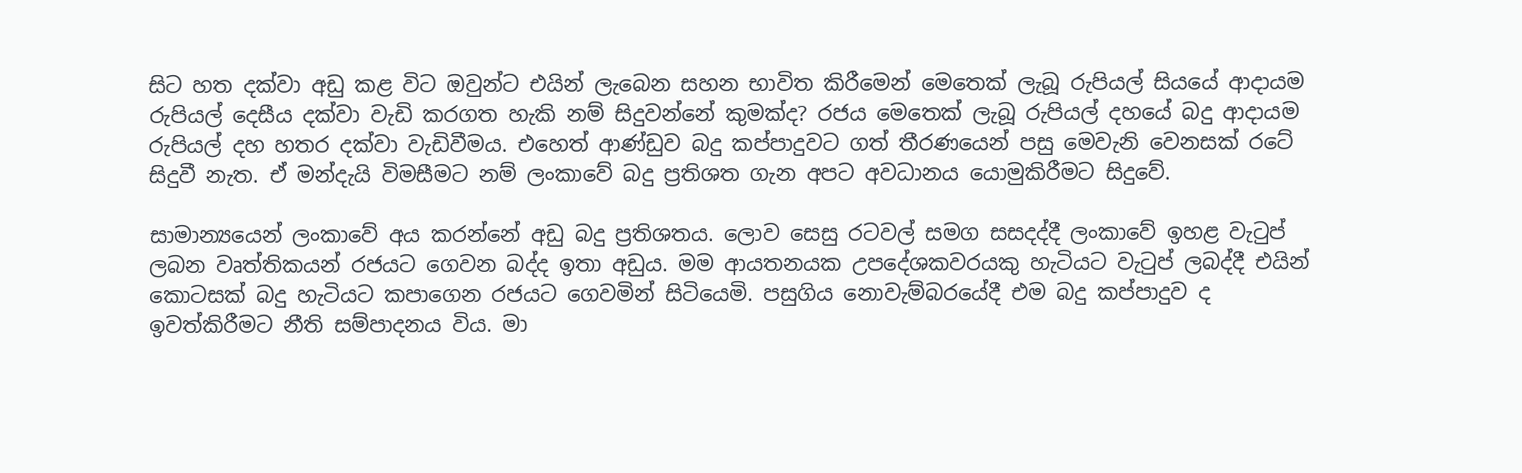සිට හත දක්වා අඩු කළ විට ඔවුන්ට එයින් ලැබෙන සහන භාවිත කිරීමෙන් මෙතෙක් ලැබූ රුපියල් සියයේ ආදායම රුපියල් දෙසීය දක්වා වැඩි කරගත හැකි නම් සිදුවන්නේ කුමක්ද? රජය මෙතෙක් ලැබූ රුපියල් දහයේ බදු ආදායම රුපියල් දහ හතර දක්වා වැඩිවීමය. එහෙත් ආණ්ඩුව බදු කප්පාදුවට ගත් තීරණයෙන් පසු මෙවැනි වෙනසක් රටේ සිදුවී නැත. ඒ මන්දැයි විමසීමට නම් ලංකාවේ බදු ප්‍රතිශත ගැන අපට අවධානය යොමුකිරීමට සිදුවේ.

සාමාන්‍යයෙන් ලංකාවේ අය කරන්නේ අඩු බදු ප්‍රතිශතය. ලොව සෙසු රටවල් සමග සසදද්දී ලංකාවේ ඉහළ වැටුප් ලබන වෘත්තිකයන් රජයට ගෙවන බද්ද ඉතා අඩුය. මම ආයතනයක උපදේශකවරයකු හැටියට වැටුප් ලබද්දී එයින් කොටසක් බදු හැටියට කපාගෙන රජයට ගෙවමින් සිටියෙමි. පසුගිය නොවැම්බරයේදී එම බදු කප්පාදුව ද ඉවත්කිරීමට නීති සම්පාදනය විය. මා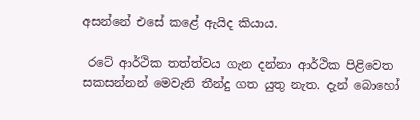අසන්නේ එසේ කළේ ඇයිද කියාය.

 රටේ ආර්ථික තත්ත්වය ගැන දන්නා ආර්ථික පිළිවෙත සකසන්නන් මෙවැනි තීන්දු ගත යුතු නැත. දැන් බොහෝ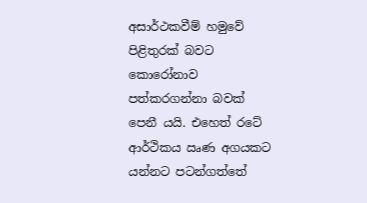අසාර්ථකවීම් හමුවේ පිළිතුරක් බවට කොරෝනාව පත්කරගන්නා බවක් පෙනී යයි. එහෙත් රටේ ආර්ථිකය ඍණ අගයකට යන්නට පටන්ගත්තේ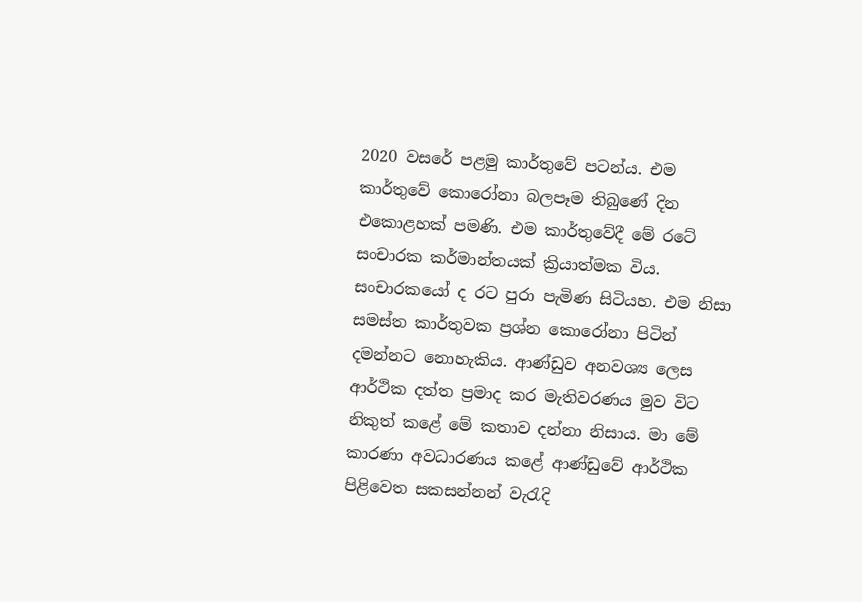2020 වසරේ පළමු කාර්තුවේ පටන්ය. එම කාර්තුවේ කොරෝනා බලපෑම තිබුණේ දින එකොළහක් පමණි. එම කාර්තුවේදී මේ රටේ සංචාරක කර්මාන්තයක් ක්‍රියාත්මක විය. සංචාරකයෝ ද රට පුරා පැමිණ සිටියහ. එම නිසා සමස්ත කාර්තුවක ප්‍රශ්න කොරෝනා පිටින් දමන්නට නොහැකිය. ආණ්ඩුව අනවශ්‍ය ලෙස ආර්ථික දත්ත ප්‍රමාද කර මැතිවරණය මුව විට නිකුත් කළේ මේ කතාව දන්නා නිසාය. මා මේ කාරණා අවධාරණය කළේ ආණ්ඩුවේ ආර්ථික පිළිවෙත සකසන්නන් වැරැදි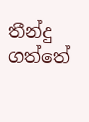තීන්දු ගත්තේ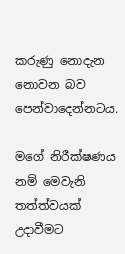කරුණු නොදැන නොවන බව පෙන්වාදෙන්නටය.

මගේ නිරීක්ෂණය නම් මෙවැනි තත්ත්වයක් උදාවීමට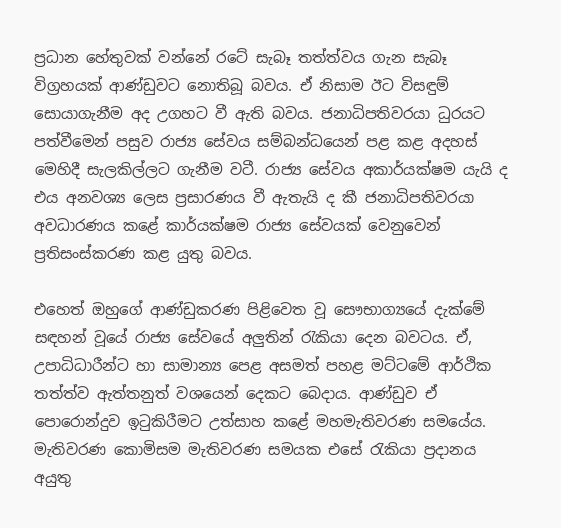ප්‍රධාන හේතුවක් වන්නේ රටේ සැබෑ තත්ත්වය ගැන සැබෑ විග්‍රහයක් ආණ්ඩුවට නොතිබූ බවය. ඒ නිසාම ඊට විසඳුම් සොයාගැනීම අද උගහට වී ඇති බවය. ජනාධිපතිවරයා ධුරයට පත්වීමෙන් පසුව රාජ්‍ය සේවය සම්බන්ධයෙන් පළ කළ අදහස් මෙහිදී සැලකිල්ලට ගැනීම වටී. රාජ්‍ය සේවය අකාර්යක්ෂම යැයි ද එය අනවශ්‍ය ලෙස ප්‍රසාරණය වී ඇතැයි ද කී ජනාධිපතිවරයා අවධාරණය කළේ කාර්යක්ෂම රාජ්‍ය සේවයක් වෙනුවෙන් ප්‍රතිසංස්කරණ කළ යුතු බවය.

එහෙත් ඔහුගේ ආණ්ඩුකරණ පිළිවෙත වූ සෞභාග්‍යයේ දැක්මේ සඳහන් වූයේ රාජ්‍ය සේවයේ අලුතින් රැකියා දෙන බවටය. ඒ, උපාධිධාරීන්ට හා සාමාන්‍ය පෙළ අසමත් පහළ මට්ටමේ ආර්ථික තත්ත්ව ඇත්තනුත් වශයෙන් දෙකට බෙදාය. ආණ්ඩුව ඒ පොරොන්දුව ඉටුකිරීමට උත්සාහ කළේ මහමැතිවරණ සමයේය. මැතිවරණ කොමිසම මැතිවරණ සමයක එසේ රැකියා ප්‍රදානය අයුතු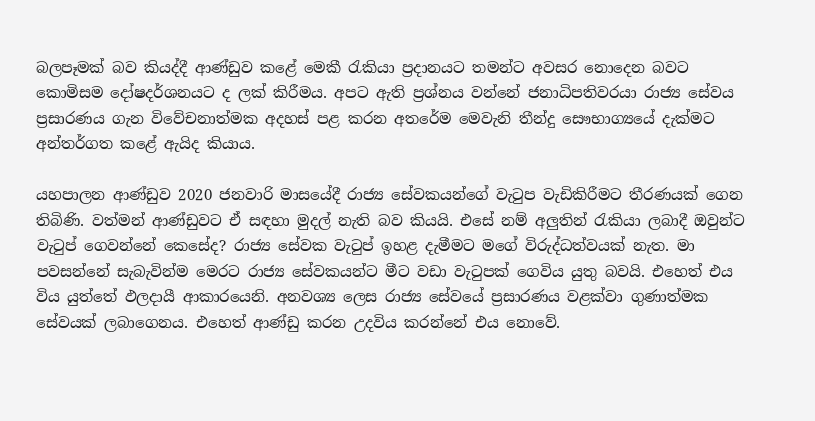බලපෑමක් බව කියද්දී ආණ්ඩුව කළේ මෙකී රැකියා ප්‍රදානයට තමන්ට අවසර නොදෙන බවට කොමිසම දෝෂදර්ශනයට ද ලක් කිරීමය. අපට ඇති ප්‍රශ්නය වන්නේ ජනාධිපතිවරයා රාජ්‍ය සේවය ප්‍රසාරණය ගැන විවේචනාත්මක අදහස් පළ කරන අතරේම මෙවැනි තීන්දු සෞභාග්‍යයේ දැක්මට අන්තර්ගත කළේ ඇයිද කියාය.

යහපාලන ආණ්ඩුව 2020 ජනවාරි මාසයේදී රාජ්‍ය සේවකයන්ගේ වැටුප වැඩිකිරීමට තීරණයක් ගෙන තිබිණි. වත්මන් ආණ්ඩුවට ඒ සඳහා මුදල් නැති බව කියයි. එසේ නම් අලුතින් රැකියා ලබාදී ඔවුන්ට වැටුප් ගෙවන්නේ කෙසේද? රාජ්‍ය සේවක වැටුප් ඉහළ දැමීමට මගේ විරුද්ධත්වයක් නැත. මා පවසන්නේ සැබැවින්ම මෙරට රාජ්‍ය සේවකයන්ට මීට වඩා වැටුපක් ගෙවිය යුතු බවයි. එහෙත් එය විය යුත්තේ ඵලදායී ආකාරයෙනි. අනවශ්‍ය ලෙස රාජ්‍ය සේවයේ ප්‍රසාරණය වළක්වා ගුණාත්මක සේවයක් ලබාගෙනය. එහෙත් ආණ්ඩු කරන උදවිය කරන්නේ එය නොවේ.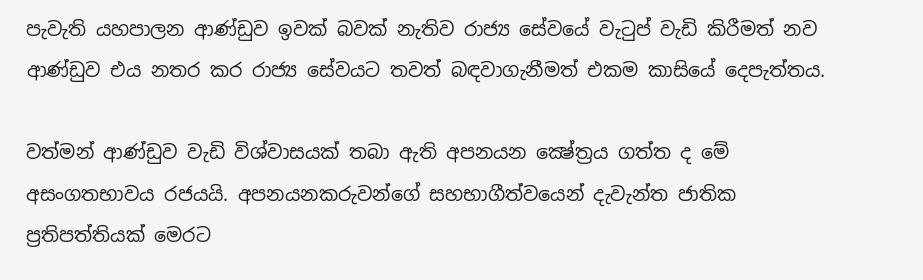පැවැති යහපාලන ආණ්ඩුව ඉවක් බවක් නැතිව රාජ්‍ය සේවයේ වැටුප් වැඩි කිරීමත් නව ආණ්ඩුව එය නතර කර රාජ්‍ය සේවයට තවත් බඳවාගැනීමත් එකම කාසියේ දෙපැත්තය.

වත්මන් ආණ්ඩුව වැඩි විශ්වාසයක් තබා ඇති අපනයන ක්‍ෂේත්‍රය ගත්ත ද මේ අසංගතභාවය රජයයි. අපනයනකරුවන්ගේ සහභාගීත්වයෙන් දැවැන්ත ජාතික ප්‍රතිපත්තියක් මෙරට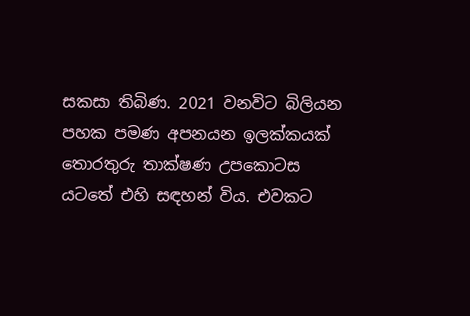සකසා තිබිණ. 2021 වනවිට බිලියන පහක පමණ අපනයන ඉලක්කයක් තොරතුරු තාක්ෂණ උපකොටස යටතේ එහි සඳහන් විය. එවකට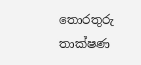තොරතුරු තාක්ෂණ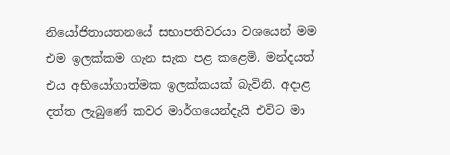නියෝජිතායතනයේ සභාපතිවරයා වශයෙන් මම එම ඉලක්කම ගැන සැක පළ කළෙමි. මන්දයත් එය අභියෝගාත්මක ඉලක්කයක් බැවිනි. අදාළ දත්ත ලැබුණේ කවර මාර්ගයෙන්දැයි එවිට මා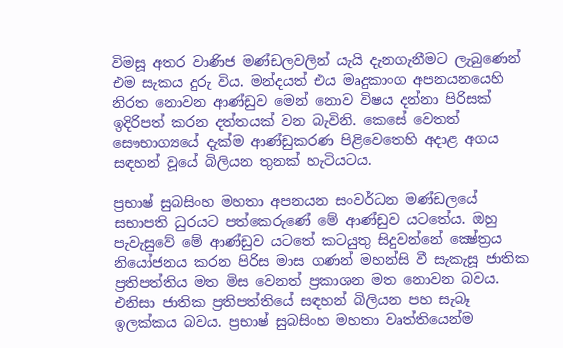විමසූ අතර වාණිජ මණ්ඩලවලින් යැයි දැනගැනීමට ලැබුණෙන් එම සැකය දුරු විය. මන්දයත් එය මෘදුකාංග අපනයනයෙහි නිරත නොවන ආණ්ඩුව මෙන් නොව විෂය දන්නා පිරිසක් ඉදිරිපත් කරන දත්තයක් වන බැවිනි. කෙසේ වෙතත් සෞභාග්‍යයේ දැක්ම ආණ්ඩුකරණ පිළිවෙතෙහි අදාළ අගය සඳහන් වූයේ බිලියන තුනක් හැටියටය.

ප්‍රභාෂ් සුබසිංහ මහතා අපනයන සංවර්ධන මණ්ඩලයේ සභාපති ධුරයට පත්කෙරුණේ මේ ආණ්ඩුව යටතේය. ඔහු පැවැසුවේ මේ ආණ්ඩුව යටතේ කටයුතු සිදුවන්නේ ක්‍ෂේත්‍රය නියෝජනය කරන පිරිස මාස ගණන් මහන්සි වී සැකැසූ ජාතික ප්‍රතිපත්තිය මත මිස වෙනත් ප්‍රකාශන මත නොවන බවය. එනිසා ජාතික ප්‍රතිපත්තියේ සඳහන් බිලියන පහ සැබෑ ඉලක්කය බවය. ප්‍රභාෂ් සුබසිංහ මහතා වෘත්තියෙන්ම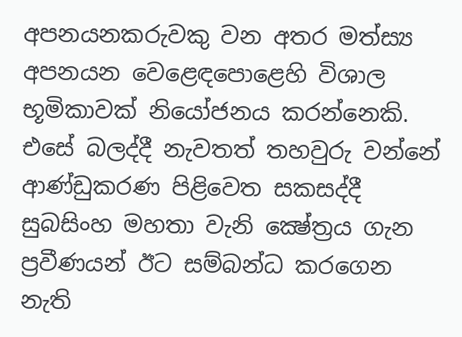අපනයනකරුවකු වන අතර මත්ස්‍ය අපනයන වෙළෙඳපොළෙහි විශාල භූමිකාවක් නියෝජනය කරන්නෙකි. එසේ බලද්දී නැවතත් තහවුරු වන්නේ ආණ්ඩුකරණ පිළිවෙත සකසද්දී සුබසිංහ මහතා වැනි ක්‍ෂේත්‍රය ගැන ප්‍රවීණයන් ඊට සම්බන්ධ කරගෙන නැති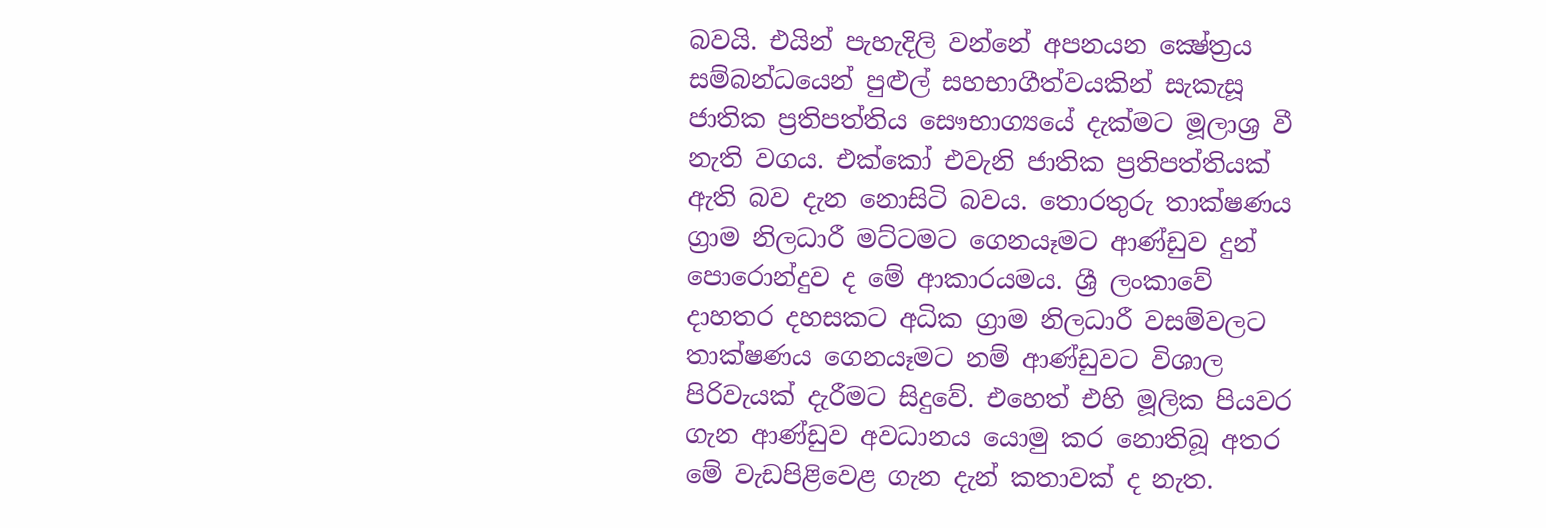බවයි. එයින් පැහැදිලි වන්නේ අපනයන ක්‍ෂේත්‍රය සම්බන්ධයෙන් පුළුල් සහභාගීත්වයකින් සැකැසූ ජාතික ප්‍රතිපත්තිය සෞභාග්‍යයේ දැක්මට මූලාශ්‍ර වී නැති වගය. එක්කෝ එවැනි ජාතික ප්‍රතිපත්තියක් ඇති බව දැන නොසිටි බවය. තොරතුරු තාක්ෂණය ග්‍රාම නිලධාරී මට්ටමට ගෙනයෑමට ආණ්ඩුව දුන් පොරොන්දුව ද මේ ආකාරයමය. ශ්‍රී ලංකාවේ ද‌ාහතර දහසකට අධික ග්‍රාම නිලධාරී වසම්වලට තාක්ෂණය ගෙනයෑමට නම් ආණ්ඩුවට විශාල පිරිවැයක් දැරීමට සිදුවේ. එහෙත් එහි මූලික පියවර ගැන ආණ්ඩුව අවධානය යොමු කර නොතිබූ අතර මේ වැඩපිළිවෙළ ගැන දැන් කතාවක් ද නැත.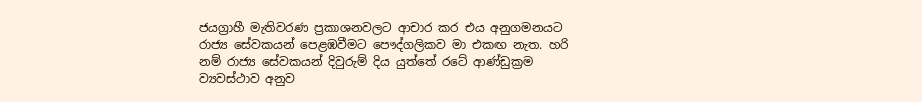ජයග්‍රාහී මැතිවරණ ප්‍රකාශනවලට ආචාර කර එය අනුගමනයට රාජ්‍ය සේවකයන් පෙළඹවීමට පෞද්ගලිකව මා එකඟ නැත. හරි නම් රාජ්‍ය සේවකයන් දිවුරුම් දිය යුත්තේ රටේ ආණ්ඩුක්‍රම ව්‍යවස්ථාව අනුව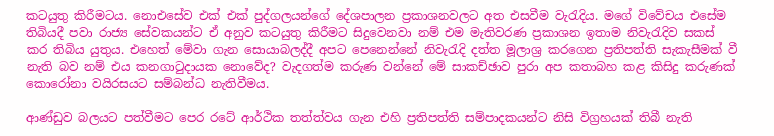කටයුතු කිරීමටය. නොඑසේව එක් එක් පුද්ගලයන්ගේ දේශපාලන ප්‍රකාශනවලට අත එසවීම වැරැදිය. මගේ විවේචය එසේම තිබියදී පවා රාජ්‍ය සේවකයන්ට ඒ අනුව කටයුතු කිරීමට සිදුවෙනවා නම් එම මැතිවරණ ප්‍රකාශන ඉතාම නිවැරැදිව සකස් කර තිබිය යුතුය. එහෙත් මේවා ගැන සොයාබලද්දී අපට පෙනෙන්නේ නිවැරැදි දත්ත මූලාශ්‍ර කරගෙන ප්‍රතිපත්ති සැකැසීමක් වී නැති බව නම් එය කනගාටුදායක නොවේද? වැදගත්ම කරුණ වන්නේ මේ සාකච්ඡාව පුරා අප කතාබහ කළ කිසිදු කරුණක් කොරෝනා වයිරසයට සම්බන්ධ නැතිවීමය.

ආණ්ඩුව බලයට පත්වීමට පෙර රටේ ආර්ථික තත්ත්වය ගැන එහි ප්‍රතිපත්ති සම්පාදකයන්ට නිසි විග්‍රහයක් තිබී නැති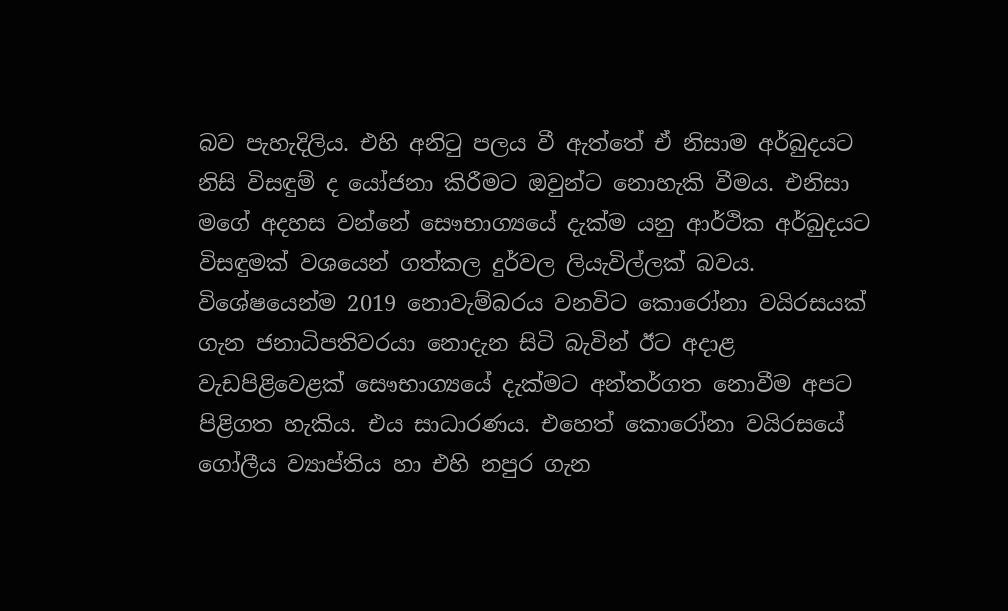බව පැහැදිලිය. එහි අනිටු පලය වී ඇත්තේ ඒ නිසාම අර්බුදයට නිසි විසඳුම් ද යෝජනා කිරීමට ඔවුන්ට නොහැකි වීමය. එනිසා මගේ අදහස වන්නේ සෞභාග්‍යයේ දැක්ම යනු ආර්ථික අර්බුදයට විසඳුමක් වශයෙන් ගත්කල දුර්වල ලියැවිල්ලක් බවය. විශේෂයෙන්ම 2019 නොවැම්බරය වනවිට කොරෝනා වයිරසයක් ගැන ජනාධිපතිවරයා නොදැන සිටි බැවින් ඊට අදාළ වැඩපිළිවෙළක් සෞභාග්‍යයේ දැක්මට අන්තර්ගත නොවීම අපට පිළිගත හැකිය. එය සාධාරණය. එහෙත් කොරෝනා වයිරසයේ ගෝලීය ව්‍යාප්තිය හා එහි නපුර ගැන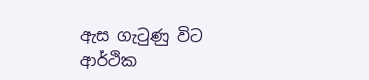ඇස ගැටුණු විට ආර්ථික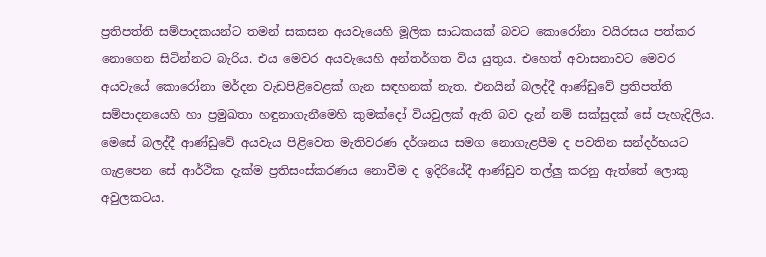ප්‍රතිපත්ති සම්පාදකයන්ට තමන් සකසන අයවැයෙහි මූලික සාධකයක් බවට කොරෝනා වයිරසය පත්කර නොගෙන සිටින්නට බැරිය. එය මෙවර අයවැයෙහි අන්තර්ගත විය යුතුය. එහෙත් අවාසනාවට මෙවර අයවැයේ කොරෝනා මර්දන වැඩපිළිවෙළක් ගැන සඳහනක් නැත. එනයින් බලද්දී ආණ්ඩුවේ ප්‍රතිපත්ති සම්පාදනයෙහි හා ප්‍රමුඛතා හඳුනාගැනීමෙහි කුමක්දෝ වියවුලක් ඇති බව දැන් නම් සක්සුදක් සේ පැහැදිලිය. මෙසේ බලද්දී ආණ්ඩුවේ අයවැය පිළිවෙත මැතිවරණ දර්ශනය සමග නොගැළපීම ද පවතින සන්දර්භයට ගැළපෙන සේ ආර්ථික දැක්ම ප්‍රතිසංස්කරණය නොවීම ද ඉදිරියේදී ආණ්ඩුව තල්ලු කරනු ඇත්තේ ලොකු අවුලකටය.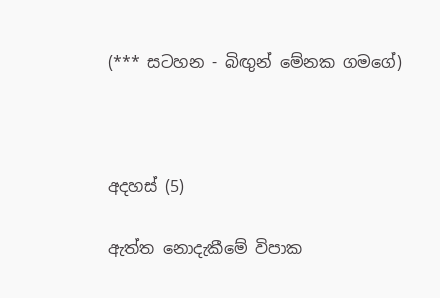(*** සටහන - බිඟුන් මේනක ගමගේ)



අදහස් (5)

ඇත්ත නොදැකීමේ විපාක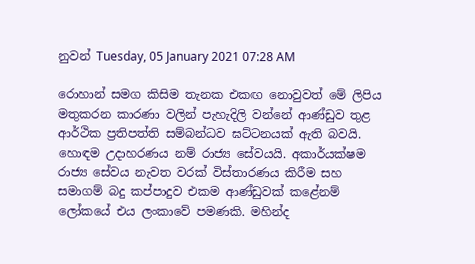නුවන් Tuesday, 05 January 2021 07:28 AM

රොහාන් සමග කිසිම තැනක එකඟ නොවුවත් මේ ලිපිය මතුකරන කාරණා වලින් පැහැදිලි වන්නේ ආණ්ඩුව තුළ ආර්ථික ප්‍රතිපත්ති සම්බන්ධව ඝට්ටනයක් ඇති බවයි. හොඳම උදාහරණය නම් රාජ්‍ය සේවයයි. අකාර්යක්ෂම රාජ්‍ය සේවය නැවත වරක් විස්තාරණය කිරීම සහ සමාගම් බදු කප්පාදුව එකම ආණ්ඩුවක් කළේනම් ලෝකයේ එය ලංකාවේ පමණකි. මහින්ද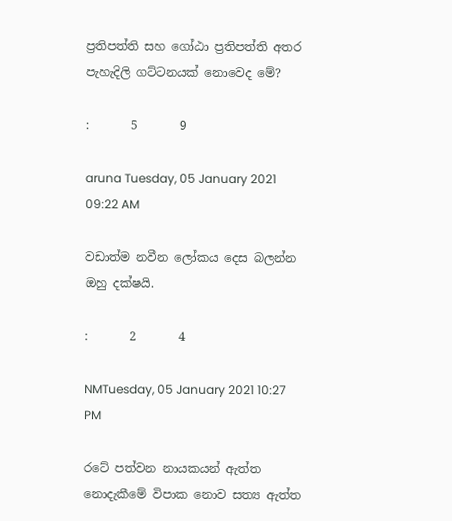ප්‍රතිපත්ති සහ ගෝඨා ප්‍රතිපත්ති අතර පැහැදිලි ගට්ටනයක් නොවෙද මේ?

:       5       9

aruna Tuesday, 05 January 2021 09:22 AM

වඩාත්ම නවීන ලෝකය දෙස බලන්න ඔහු දක්ෂයි.

:       2       4

NMTuesday, 05 January 2021 10:27 PM

රටේ පත්වන නායකයන් ඇත්ත නොදැකීමේ විපාක නොව සත්‍ය ඇත්ත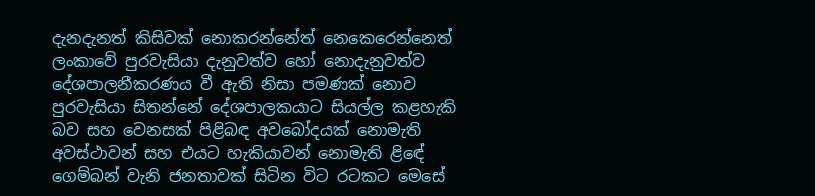දැනදැනත් කිසිවක් නොකරන්නේත් නෙකෙරෙන්නෙත් ලංකාවේ පුරවැසියා දැනුවත්ව හෝ නොදැනුවත්ව දේශපාලනීකරණය වී ඇති නිසා පමණක් නොව පුරවැසියා සිතන්නේ දේශපාලකයාට සියල්ල කළහැකි බව සහ වෙනසක් පිළිබඳ අවබෝදයක් නොමැති අවස්ථාවන් සහ එයට හැකියාවන් නොමැති ළිඳේ ගෙම්බන් වැනි ජනතාවක් සිටින විට රටකට මෙසේ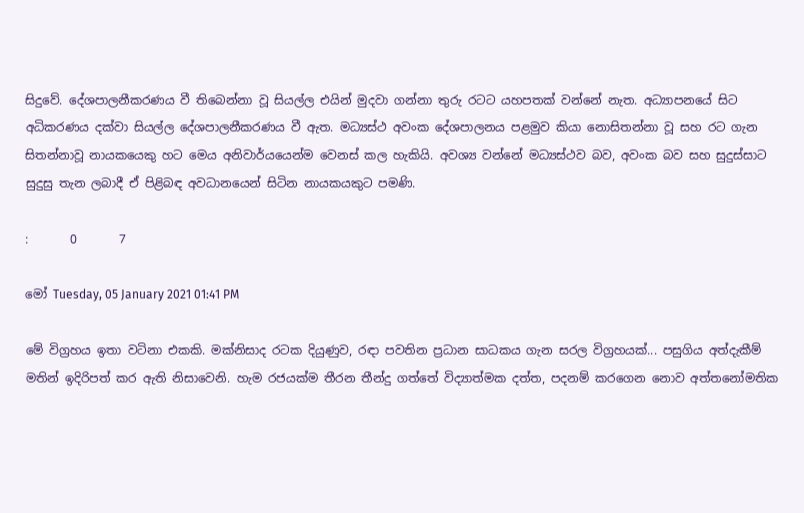සිදුවේ. දේශපාලනීකරණය වී තිබෙන්නා වූ සියල්ල එයින් මුදවා ගන්නා තුරු රටට යහපතක් වන්නේ නැත. අධ්‍යාපනයේ සිට අධිකරණය දක්වා සියල්ල දේශපාලනීකරණය වී ඇත. මධ්‍යස්ථ අවංක දේශපාලනය පළමුව කියා නොසිතන්නා වූ සහ රට ගැන සිතන්නාවූ නායකයෙකු හට මෙය අනිවාර්යයෙන්ම වෙනස් කල හැකියි. අවශ්‍ය වන්නේ මධ්‍යස්ථව බව, අවංක බව සහ සුදුස්සාට සුදුසු තැන ලබාදී ඒ පිළිබඳ අවධානයෙන් සිටින නායකයකුට පමණි.

:       0       7

මෝ Tuesday, 05 January 2021 01:41 PM

මේ විග්‍රහය ඉතා වටිනා එකකි. මක්නිසාද රටක දියුණුව, රඳා පවතින ප්‍රධාන සාධකය ගැන සරල විග්‍රහයක්... පසුගිය අත්දැකීම් මතින් ඉදිරිපත් කර ඇති නිසාවෙනි. හැම රජයක්ම තීරන තීන්දු ගත්තේ විද්‍යාත්මක දත්ත, පදනම් කරගෙන නොව අත්තනෝමතික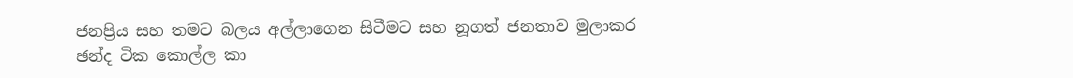ජනප්‍රිය සහ තමට බලය අල්ලාගෙන සිටීමට සහ නූගත් ජනතාව මුලාකර ඡන්ද ටික කොල්ල කා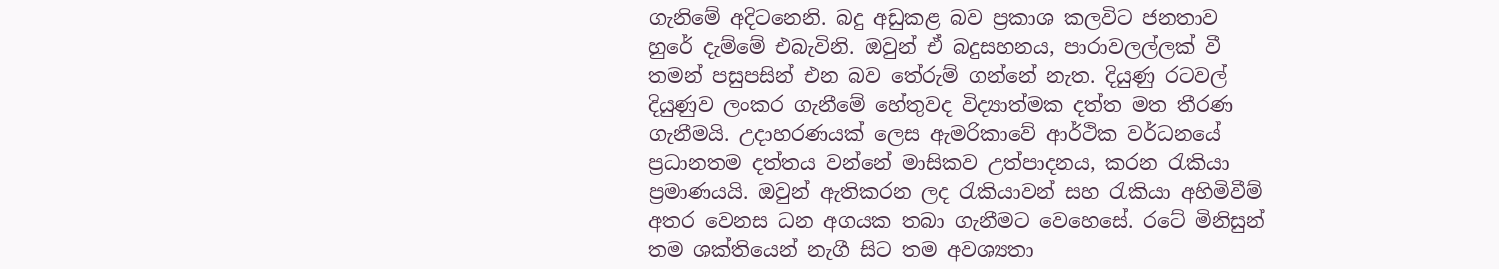ගැනිමේ අදිටනෙනි. බදු අඩුකළ බව ප්‍රකාශ කලවිට ජනතාව හුරේ දැම්මේ එබැවිනි. ඔවුන් ඒ බදුසහනය, පාරාවලල්ලක් වී තමන් පසුපසින් එන බව තේරුම් ගන්නේ නැත. දියුණු රටවල් දියුණුව ලංකර ගැනීමේ හේතුවද විද්‍යාත්මක දත්ත මත තීරණ ගැනීමයි. උදාහරණයක් ලෙස ඇමරිකාවේ ආර්ථික වර්ධනයේ ප්‍රධානතම දත්තය වන්නේ මාසිකව උත්පාදනය, කරන රැකියා ප්‍රමාණයයි. ඔවුන් ඇතිකරන ලද රැකියාවන් සහ රැකියා අහිමිවීම් අතර වෙනස ධන අගයක තබා ගැනීමට වෙහෙසේ. රටේ මිනිසුන් තම ශක්තියෙන් නැගී සිට තම අවශ්‍යතා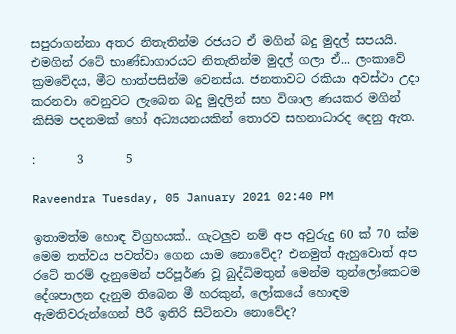සපුරාගන්නා අතර නිතැතින්ම රජයට ඒ මගින් බදු මුදල් සපයයි. එමගින් රටේ භාණ්ඩාගාරයට නිතැතින්ම මුදල් ගලා ඒ... ලංකාවේ ක්‍රමවේදය, මීට හාත්පසින්ම වෙනස්ය. ජනතාවට රකියා අවස්ථා උදා කරනවා වෙනුවට ලැබෙන බදු මුදලින් සහ විශාල ණයකර මගින් කිසිම පදනමක් හෝ අධ්‍යයනයකින් තොරව සහනාධාරද දෙනු ඇත.

:       3       5

Raveendra Tuesday, 05 January 2021 02:40 PM

ඉතාමත්ම හොඳ විග්‍රහයක්.. ගැටලුව නම් අප අවුරුදු 60 ක් 70 ක්ම මෙම තත්වය පවත්වා ගෙන යාම නොවේද? එනමුත් ඇහුවොත් අප රටේ තරම් දැනුමෙන් පරිපූර්ණ වූ බුද්ධිමතුන් මෙන්ම තුන්ලෝකෙටම දේශපාලන දැනුම තිබෙන මී හරකුන්, ලෝකයේ හොඳම ඇමතිවරුන්ගෙන් පීරී ඉතිරි සිටිනවා නොවේද?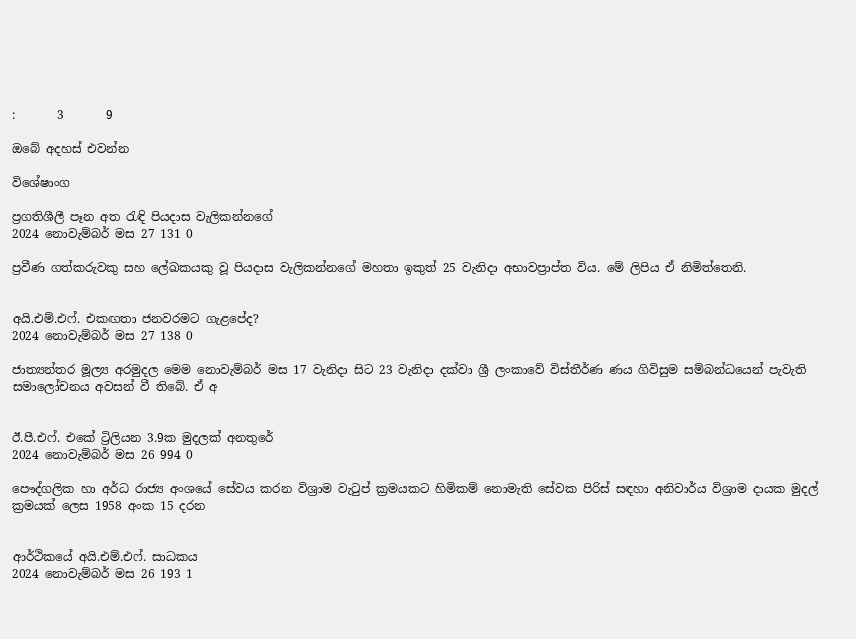:       3       9

ඔබේ අදහස් එවන්න

විශේෂාංග

ප්‍රගතිශීලී පෑන අත රැඳි පියදාස වැලිකන්නගේ
2024 නොවැම්බර් මස 27 131 0

ප්‍රවීණ ගත්කරුවකු සහ ලේඛකයකු වූ පියදාස වැලිකන්නගේ මහතා ඉකුත් 25 වැනිදා අභාවප්‍රාප්ත විය. මේ ලිපිය ඒ නිමිත්තෙනි.


අයි.එම්.එෆ්. එකඟතා ජනවරමට ගැළපේද?
2024 නොවැම්බර් මස 27 138 0

ජාත්‍යන්තර මූල්‍ය අරමුදල මෙම නොවැම්බර් මස 17 වැනිදා සිට 23 වැනිදා දක්වා ශ්‍රී ලංකාවේ විස්තීර්ණ ණය ගිවිසුම සම්බන්ධයෙන් පැවැති සමාලෝචනය අවසන් වී තිබේ. ඒ අ


ඊ.පී.එෆ්. එකේ ට්‍රිලියන 3.9ක මුදලක් අනතුරේ
2024 නොවැම්බර් මස 26 994 0

පෞද්ගලික හා අර්ධ රාජ්‍ය අංශයේ සේවය කරන විශ්‍රාම වැටුප් ක්‍රමයකට හිමිකම් නොමැති සේවක පිරිස් සඳහා අනිවාර්ය විශ්‍රාම දායක මුදල් ක්‍රමයක් ලෙස 1958 අංක 15 දරන


ආර්ථිකයේ අයි.එම්.එෆ්. සාධකය
2024 නොවැම්බර් මස 26 193 1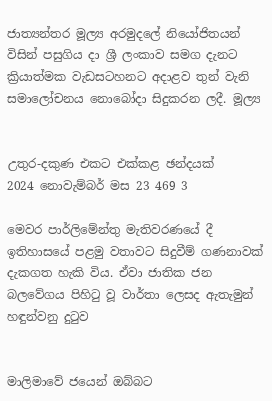ජාත්‍යන්තර මූල්‍ය අරමුදලේ නියෝජිතයන් විසින් පසුගිය දා ශ්‍රී ලංකාව සමග දැනට ක්‍රියාත්මක වැඩසටහනට අදාළව තුන් වැනි සමාලෝචනය නොබෝදා සිදුකරන ලදී. මූල්‍ය


උතුර-දකුණ එකට එක්කළ ඡන්දයක්
2024 නොවැම්බර් මස 23 469 3

මෙවර පාර්ලිමේන්තු මැතිවරණයේ දී ඉතිහාසයේ පළමු වතාවට සිදුවීම් ගණනාවක් දැකගත හැකි විය. ඒවා ජාතික ජන බලවේගය පිහිටු වූ වාර්තා ලෙසද ඇතැමුන් හඳුන්වනු දුටුව


මාලිමාවේ ජයෙන් ඔබ්බට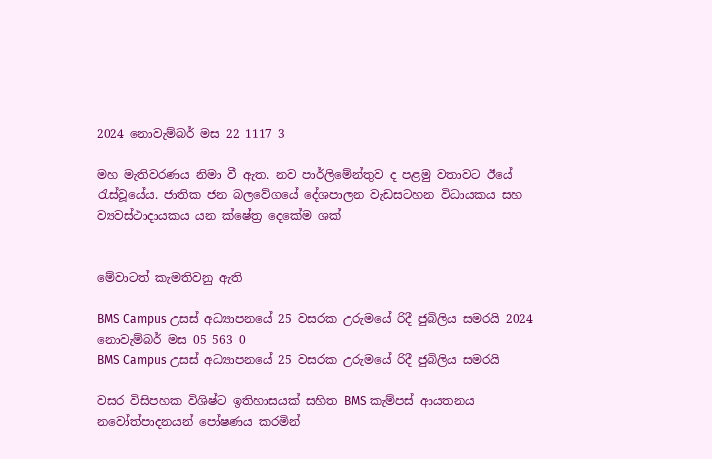2024 නොවැම්බර් මස 22 1117 3

මහ මැතිවරණය නිමා වී ඇත. නව පාර්ලිමේන්තුව ද පළමු වතාවට ඊයේ රැස්වූයේය. ජාතික ජන බලවේගයේ දේශපාලන වැඩසටහන විධායකය සහ ව්‍යවස්ථාදායකය යන ක්ෂේත්‍ර දෙකේම ශක්


මේවාටත් කැමතිවනු ඇති

BMS Campus උසස් අධ්‍යාපනයේ 25 වසරක උරුමයේ රිදී ජුබිලිය සමරයි 2024 නොවැම්බර් මස 05 563 0
BMS Campus උසස් අධ්‍යාපනයේ 25 වසරක උරුමයේ රිදී ජුබිලිය සමරයි

වසර විසිපහක විශිෂ්ට ඉතිහාසයක් සහිත BMS කැම්පස් ආයතනය නවෝත්පාදනයන් පෝෂණය කරමින්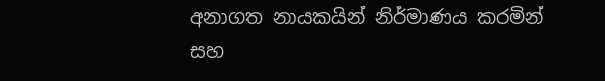අනාගත නායකයින් නිර්මාණය කරමින් සහ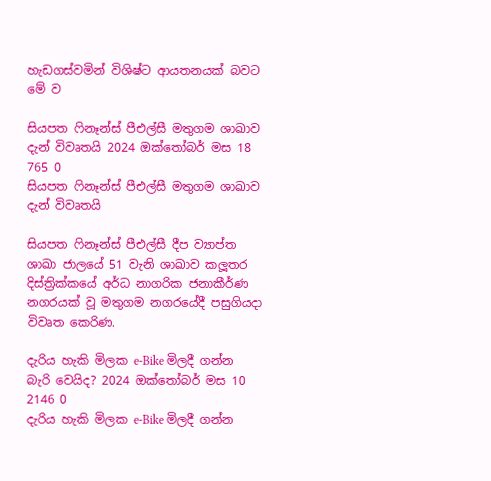හැඩගස්වමින් විශිෂ්ට ආයතනයක් බවට මේ ව

සියපත ෆිනෑන්ස් පීඑල්සී මතුගම ශාඛාව දැන් විවෘතයි 2024 ඔක්තෝබර් මස 18 765 0
සියපත ෆිනෑන්ස් පීඑල්සී මතුගම ශාඛාව දැන් විවෘතයි

සියපත ෆිනෑන්ස් පීඑල්සී දීප ව්‍යාප්ත ශාඛා ජාලයේ 51 වැනි ශාඛාව කලූතර දිස්ත්‍රික්කයේ අර්ධ නාගරික ජනාකීර්ණ නගරයක් වූ මතුගම නගරයේදී පසුගියදා විවෘත කෙරිණ.

දැරිය හැකි මිලක e-Bike මිලදී ගන්න බැරි වෙයිද? 2024 ඔක්තෝබර් මස 10 2146 0
දැරිය හැකි මිලක e-Bike මිලදී ගන්න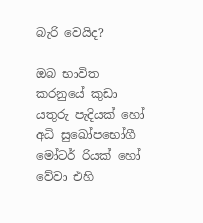බැරි වෙයිද?

ඔබ භාවිත කරනුයේ කුඩා යතුරු පැදියක් හෝ අධි සුඛෝපභෝගී මෝටර් රියක් හෝ වේවා එහි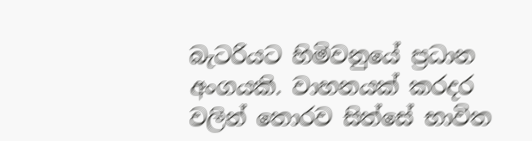බැටරියට හිමිවනුයේ ප්‍රධාන අංගයකි. වාහනයක් කරදර වලින් තොරව සිත්සේ භාවිත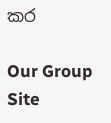කර

Our Group Site